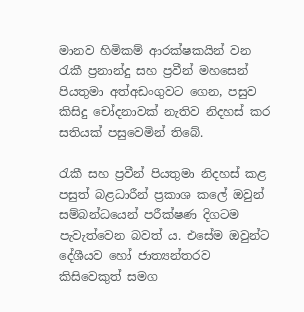මානව හිමිකම් ආරක්ෂකයින් වන රැකී ප්‍රනාන්දු සහ ප්‍රවීන් මහසෙන් පියතුමා අත්අඩංගුවට ගෙන, පසුව කිසිදු චෝදනාවක් නැතිව නිදහස් කර සතියක් පසුවෙමින් තිබේ.

රැකී සහ ප්‍රවීන් පියතුමා නිදහස් කළ පසුත් බළධාරීන් ප්‍රකාශ කලේ ඔවුන් සම්බන්ධයෙන් පරීක්ෂණ දිගටම පැවැත්වෙන බවත් ය. එසේම ඔවුන්ට දේශීයව හෝ ජාත්‍යන්තරව කිසිවෙකුත් සමග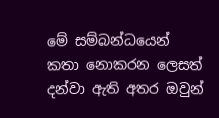මේ සම්බන්ධයෙන් කතා නොකරන ලෙසත් දන්වා ඇති අතර ඔවුන්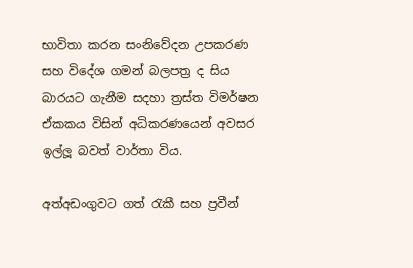භාවිතා කරන සංනිවේදන උපකරණ සහ විදේශ ගමන් බලපත්‍ර ද සිය බාරයට ගැනීම සදහා ත්‍රස්ත විමර්ෂන ඒකකය විසින් අධිකරණයෙන් අවසර ඉල්ලූ බවත් වාර්තා විය.

අත්අඩංගුවට ගත් රැකී සහ ප්‍රවීන්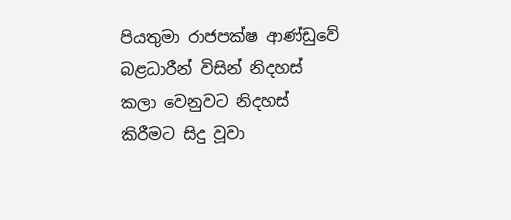පියතුමා රාජපක්ෂ ආණ්ඩුවේ බළධාරීන් විසින් නිදහස් කලා ‍වෙනුවට නිදහස් කිරීමට සිදු වූවා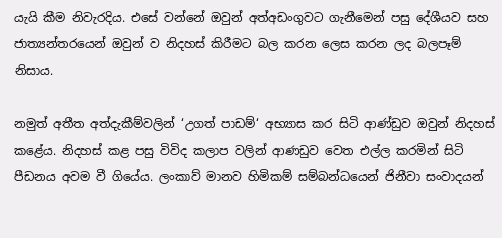යැයි කීම නිවැරදිය. එසේ වන්නේ ඔවුන් අත්අඩංගුවට ගැනීමෙන් පසු දේශීයව සහ ජාත්‍යන්තරයෙන් ඔවුන් ව නිදහස් කිරීමට බල කරන ලෙස කරන ලද බලපෑම් නිසාය.

නමුත් අතීත අත්දැකීම්වලින් ‘උගත් පාඩම්‘ අභ්‍යාස කර සිටි ආණ්ඩුව ඔවුන් නිදහස් කළේය. නිදහස් කළ පසු විවිද කලාප වලින් ආණඩුව වෙත එල්ල කරමින් සිටි පීඩනය අවම වී ගියේය. ලංකාව් මානව හිමිකම් සම්බන්ධයෙන් ජිනීවා සංවාදයන්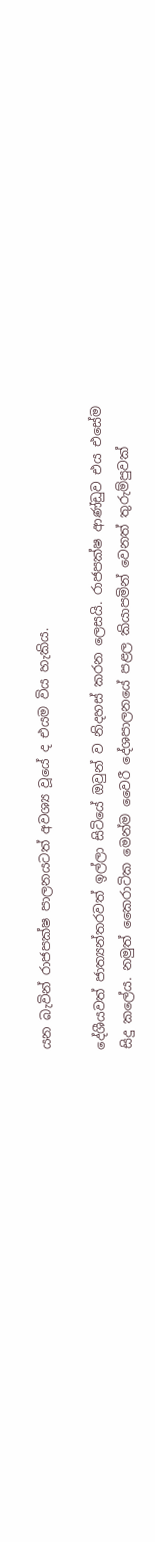යන බැවින් රාජපක්ෂ පාලනයටත් අවශ්‍ය වූයේ ද එයම විය හැකිය.

දේශීයවත් ජාත්‍යන්තරවත් ඉල්ලා සිටියේ ඔවුන් ව නිදහස් කරන ලෙසයි. රාජපක්ෂ ආණ්ඩුව එය එසේම සිදු කලේය. නමුත් කෛරාටික මෙන්ම වෛරී දේශපාලනයේ පළල කියාපමින් වෙනත් තුරුම්පුවක්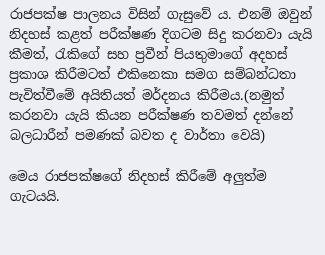රාජපක්ෂ පාලනය විසින් ගැසුවේ ය. එනම් ඔවුන් නිදහස් කළත් පරීක්ෂණ දිගටම සිදු කරනවා යැයි කීමත්, රැකිගේ සහ ප්‍රවීන් පියතුමාගේ අදහස් ප්‍රකාශ කිරීමටත් එකිනෙකා සමග සම්බන්ධතා පැවිත්වීමේ අයිතියත් මර්දනය කිරීමය.(නමුත් කරනවා යැයි කියන පරීක්ෂණ තවමත් දන්නේ බලධාරීන් පමණක් බවත ද වාර්තා වෙයි)

මෙය රාජපක්ෂගේ නිදහස් කිරීමේ අලුත්ම ගැටයයි.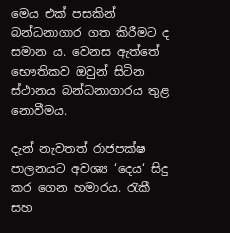මෙය එක් පසකින් බන්ධනාගාර ගත කිරීමට ද සමාන ය. වෙනස ඇත්තේ භෞතිකව ඔවුන් සිටින ස්ථානය බන්ධනාගාරය තුළ නොවීමය.

දැන් නැවතත් රාජපක්ෂ පාලනයට අවශ්‍ය ‘දෙය‘ සිදු කර ගෙන හමාරය. රැකී සහ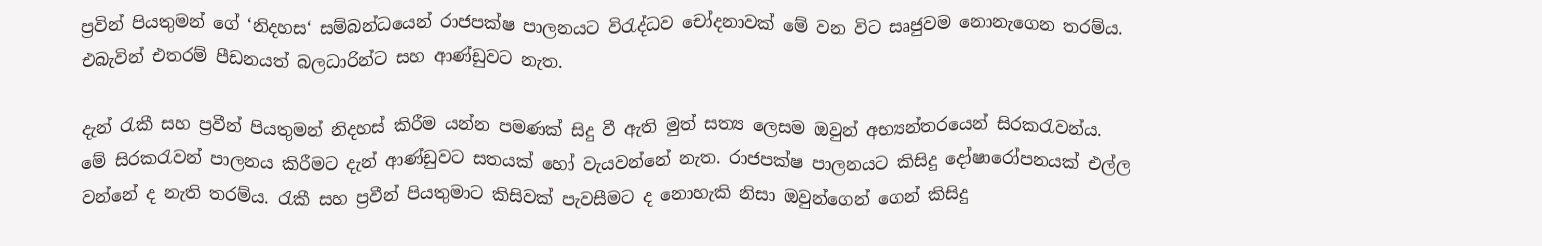ප්‍රවින් පියතුමන් ගේ ‘නිදහස‘ සම්බන්ධයෙන් රාජපක්ෂ පාලනයට විරැද්ධව චෝදනාවක් මේ වන විට සෘජුවම නොනැගෙන තරම්ය. එබැවින් එතරම් පීඩනයත් බලධාරින්ට සහ ආණ්ඩුවට නැත.

දැන් රැකී සහ ප්‍රවීන් පියතුමන් නිදහස් කිරීම යන්න පමණක් සිදු වී ඇති මුත් සත්‍ය ලෙසම ඔවුන් අභ්‍යන්තරයෙන් සිරකරැවන්ය. මේ සිරකරැවන් පාලනය කිරීමට දැන් ආණ්ඩුවට සතයක් හෝ වැයවන්නේ නැත. රාජපක්ෂ පාලනයට කිසිදු දෝෂාරෝපනයක් එල්ල වන්නේ ද නැති තරම්ය. රැකී සහ ප්‍රවීන් පියතුමාට කිසිවක් පැවසීමට ද නොහැකි නිසා ඔවුන්ගෙන් ගෙන් කිසිදු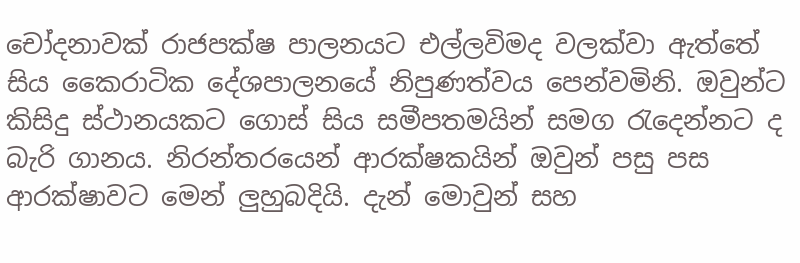චෝදනාවක් රාජපක්ෂ පාලනයට එල්ලවිමද වලක්වා ඇත්තේ සිය කෛරාටික දේශපාලනයේ නිපුණත්වය පෙන්වමිනි. ඔවුන්ට කිසිදු ස්ථානයකට ගොස් සිය සමීපතමයින් සමග රැදෙන්නට ද බැරි ගානය. නිරන්තරයෙන් ආරක්ෂකයින් ඔවුන් පසු පස ආරක්ෂාවට මෙන් ලුහුබදියි. දැන් මොවුන් සහ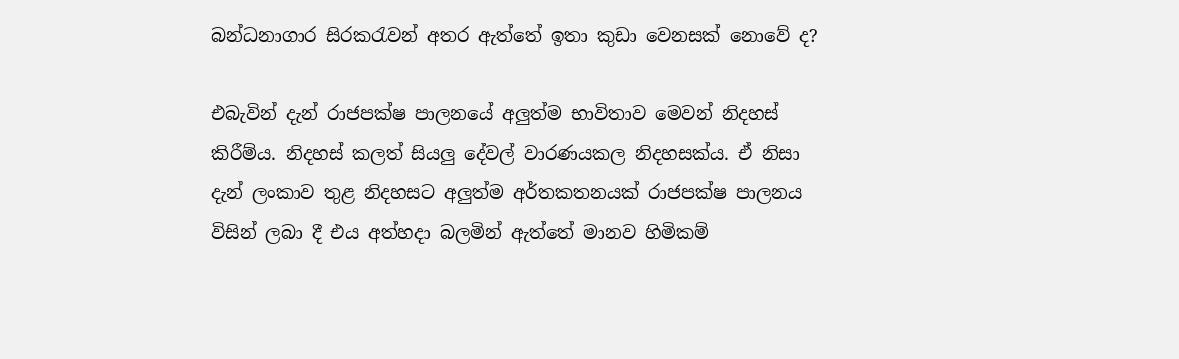බන්ධනාගාර සිරකරැවන් අතර ඇත්තේ ඉතා කුඩා වෙනසක් නොවේ ද?

එබැවින් දැන් රාජපක්ෂ පාලනයේ අලුත්ම භාවිතාව මෙවන් නිදහස් කිරීම්ය. නිදහස් කලත් සියලු දේවල් වාරණයකල නිදහසක්ය. ඒ නිසා දැන් ලංකාව තුළ නිදහසට අලුත්ම අර්තකතනයක් රාජපක්ෂ පාලනය විසින් ලබා දී එය අත්හදා බලමින් ඇත්තේ මානව හිමිකම්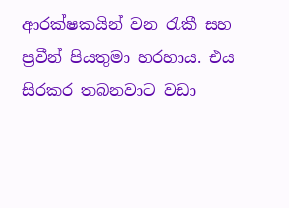ආරක්ෂකයින් වන රැකී සහ ප්‍රවීන් පියතුමා හරහාය. එය සිරකර තබනවාට වඩා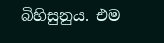බිහිසුනුය. එම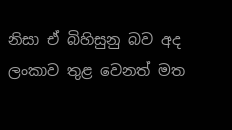නිසා ඒ බිහිසුනු බව අද ලංකාව තුළ වෙනත් මත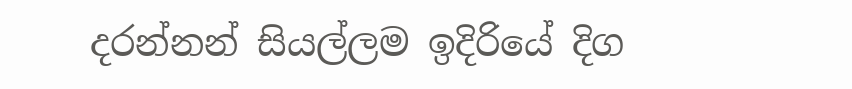දරන්නන් සියල්ලම ඉදිරියේ දිග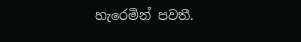හැරෙමින් පවතී.